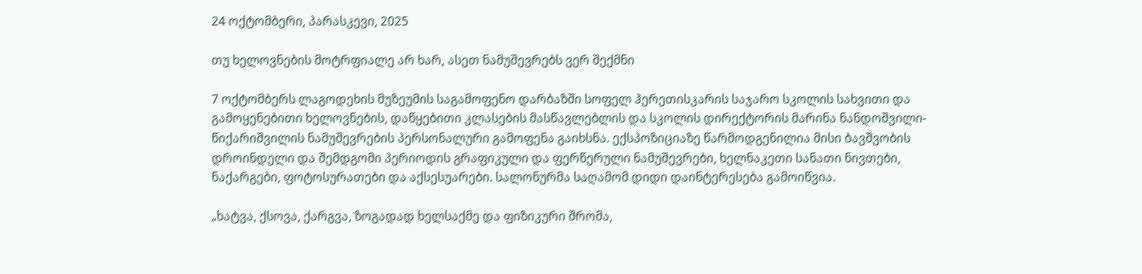24 ოქტომბერი, პარასკევი, 2025

თუ ხელოვნების მოტრფიალე არ ხარ, ასეთ ნამუშევრებს ვერ შექმნი

7 ოქტომბერს ლაგოდეხის მუზეუმის საგამოფენო დარბაზში სოფელ ჰერეთისკარის საჯარო სკოლის სახვითი და გამოყენებითი ხელოვნების, დაწყებითი კლასების მასწავლებლის და სკოლის დირექტორის მარინა ნანდოშვილი-წიქარიშვილის ნამუშევრების პერსონალური გამოფენა გაიხსნა. ექსპოზიციაზე წარმოდგენილია მისი ბავშვობის დროინდელი და შემდგომი პერიოდის გრაფიკული და ფერწერული ნამუშევრები, ხელნაკეთი სანათი ნივთები, ნაქარგები, ფოტოსურათები და აქსესუარები. სალონურმა საღამომ დიდი დაინტერესება გამოიწვია.

„ხატვა, ქსოვა, ქარგვა, ზოგადად ხელსაქმე და ფიზიკური შრომა,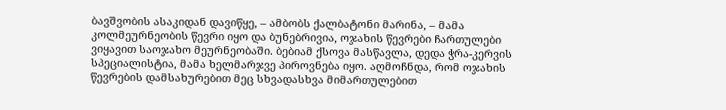ბავშვობის ასაკიდან დავიწყე, – ამბობს ქალბატონი მარინა, – მამა კოლმეურნეობის წევრი იყო და ბუნებრივია, ოჯახის წევრები ჩართულები ვიყავით საოჯახო მეურნეობაში. ბებიამ ქსოვა მასწავლა, დედა ჭრა-კერვის სპეციალისტია, მამა ხელმარჯვე პიროვნება იყო. აღმოჩნდა, რომ ოჯახის წევრების დამსახურებით მეც სხვადასხვა მიმართულებით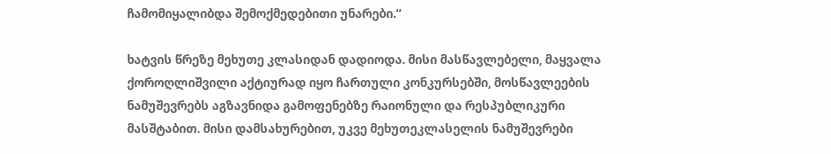ჩამომიყალიბდა შემოქმედებითი უნარები.“

ხატვის წრეზე მეხუთე კლასიდან დადიოდა. მისი მასწავლებელი, მაყვალა ქოროღლიშვილი აქტიურად იყო ჩართული კონკურსებში, მოსწავლეების ნამუშევრებს აგზავნიდა გამოფენებზე რაიონული და რესპუბლიკური მასშტაბით. მისი დამსახურებით, უკვე მეხუთეკლასელის ნამუშევრები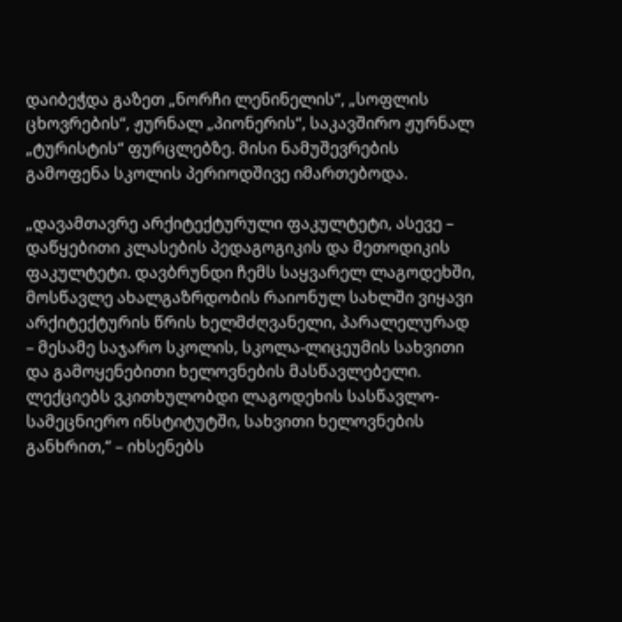დაიბეჭდა გაზეთ „ნორჩი ლენინელის“, „სოფლის ცხოვრების“, ჟურნალ „პიონერის“, საკავშირო ჟურნალ „ტურისტის“ ფურცლებზე. მისი ნამუშევრების გამოფენა სკოლის პერიოდშივე იმართებოდა.

„დავამთავრე არქიტექტურული ფაკულტეტი, ასევე – დაწყებითი კლასების პედაგოგიკის და მეთოდიკის ფაკულტეტი. დავბრუნდი ჩემს საყვარელ ლაგოდეხში, მოსწავლე ახალგაზრდობის რაიონულ სახლში ვიყავი არქიტექტურის წრის ხელმძღვანელი, პარალელურად – მესამე საჯარო სკოლის, სკოლა-ლიცეუმის სახვითი და გამოყენებითი ხელოვნების მასწავლებელი. ლექციებს ვკითხულობდი ლაგოდეხის სასწავლო-სამეცნიერო ინსტიტუტში, სახვითი ხელოვნების განხრით,“ – იხსენებს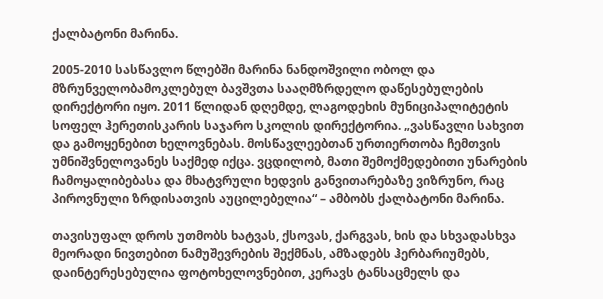ქალბატონი მარინა.

2005-2010 სასწავლო წლებში მარინა ნანდოშვილი ობოლ და მზრუნველობამოკლებულ ბავშვთა სააღმზრდელო დაწესებულების დირექტორი იყო. 2011 წლიდან დღემდე, ლაგოდეხის მუნიციპალიტეტის სოფელ ჰერეთისკარის საჯარო სკოლის დირექტორია. „ვასწავლი სახვით და გამოყენებით ხელოვნებას. მოსწავლეებთან ურთიერთობა ჩემთვის უმნიშვნელოვანეს საქმედ იქცა. ვცდილობ, მათი შემოქმედებითი უნარების ჩამოყალიბებასა და მხატვრული ხედვის განვითარებაზე ვიზრუნო, რაც პიროვნული ზრდისათვის აუცილებელია“ – ამბობს ქალბატონი მარინა.

თავისუფალ დროს უთმობს ხატვას, ქსოვას, ქარგვას, ხის და სხვადასხვა მეორადი ნივთებით ნამუშევრების შექმნას, ამზადებს ჰერბარიუმებს, დაინტერესებულია ფოტოხელოვნებით, კერავს ტანსაცმელს და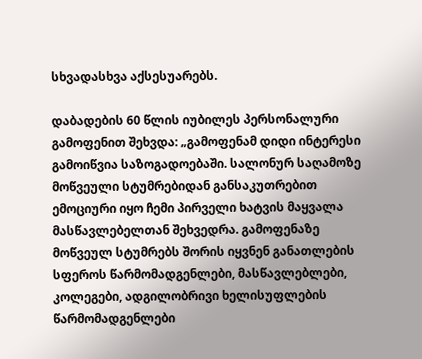სხვადასხვა აქსესუარებს.

დაბადების 60 წლის იუბილეს პერსონალური გამოფენით შეხვდა: „გამოფენამ დიდი ინტერესი გამოიწვია საზოგადოებაში. სალონურ საღამოზე მოწვეული სტუმრებიდან განსაკუთრებით ემოციური იყო ჩემი პირველი ხატვის მაყვალა მასწავლებელთან შეხვედრა. გამოფენაზე მოწვეულ სტუმრებს შორის იყვნენ განათლების სფეროს წარმომადგენლები, მასწავლებლები, კოლეგები, ადგილობრივი ხელისუფლების წარმომადგენლები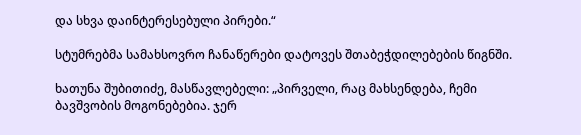და სხვა დაინტერესებული პირები.“

სტუმრებმა სამახსოვრო ჩანაწერები დატოვეს შთაბეჭდილებების წიგნში.

ხათუნა შუბითიძე, მასწავლებელი: „პირველი, რაც მახსენდება, ჩემი ბავშვობის მოგონებებია. ჯერ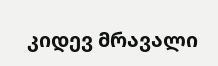კიდევ მრავალი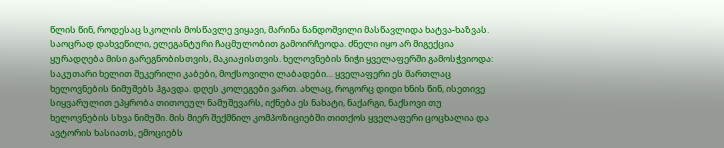წლის წინ, როდესაც სკოლის მოსწავლე ვიყავი, მარინა ნანდოშვილი მასწავლიდა ხატვა-ხაზვას. საოცრად დახვეწილი, ელეგანტური ჩაცმულობით გამოირჩეოდა. ძნელი იყო არ მიგექცია ყურადღება მისი გარეგნობისთვის, მაკიაჟისთვის. ხელოვნების ნიჭი ყველაფერში გამოსჭვიოდა: საკუთარი ხელით შეკერილი კაბები, მოქსოვილი ლაბადები… ყველაფერი ეს მართლაც ხელოვნების ნიმუშებს ჰგავდა. დღეს კოლეგები ვართ. ახლაც, როგორც დიდი ხნის წინ, ისეთივე სიყვარულით ეპყრობა თითოეულ ნამუშევარს, იქნება ეს ნახატი, ნაქარგი, ნაქსოვი თუ ხელოვნების სხვა ნიმუში. მის მიერ შექმნილ კომპოზიციებში თითქოს ყველაფერი ცოცხალია და ავტორის ხასიათს, ემოციებს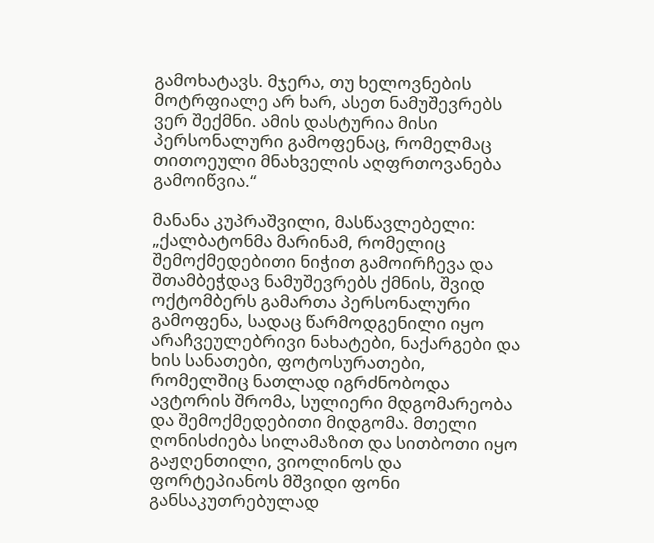გამოხატავს. მჯერა, თუ ხელოვნების მოტრფიალე არ ხარ, ასეთ ნამუშევრებს ვერ შექმნი. ამის დასტურია მისი პერსონალური გამოფენაც, რომელმაც თითოეული მნახველის აღფრთოვანება გამოიწვია.“

მანანა კუპრაშვილი, მასწავლებელი: „ქალბატონმა მარინამ, რომელიც შემოქმედებითი ნიჭით გამოირჩევა და შთამბეჭდავ ნამუშევრებს ქმნის, შვიდ ოქტომბერს გამართა პერსონალური გამოფენა, სადაც წარმოდგენილი იყო არაჩვეულებრივი ნახატები, ნაქარგები და ხის სანათები, ფოტოსურათები, რომელშიც ნათლად იგრძნობოდა ავტორის შრომა, სულიერი მდგომარეობა და შემოქმედებითი მიდგომა. მთელი ღონისძიება სილამაზით და სითბოთი იყო გაჟღენთილი, ვიოლინოს და ფორტეპიანოს მშვიდი ფონი განსაკუთრებულად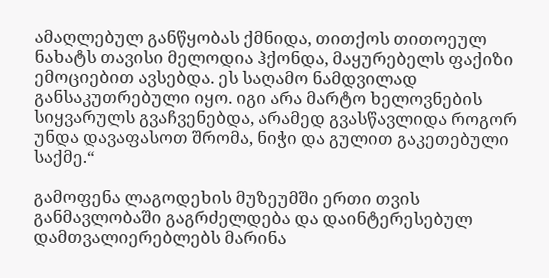ამაღლებულ განწყობას ქმნიდა, თითქოს თითოეულ ნახატს თავისი მელოდია ჰქონდა, მაყურებელს ფაქიზი ემოციებით ავსებდა. ეს საღამო ნამდვილად განსაკუთრებული იყო. იგი არა მარტო ხელოვნების სიყვარულს გვაჩვენებდა, არამედ გვასწავლიდა როგორ უნდა დავაფასოთ შრომა, ნიჭი და გულით გაკეთებული საქმე.“

გამოფენა ლაგოდეხის მუზეუმში ერთი თვის განმავლობაში გაგრძელდება და დაინტერესებულ დამთვალიერებლებს მარინა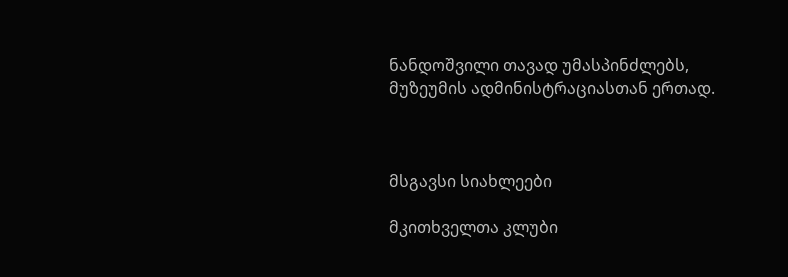ნანდოშვილი თავად უმასპინძლებს, მუზეუმის ადმინისტრაციასთან ერთად.



მსგავსი სიახლეები

მკითხველთა კლუბი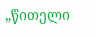„წითელი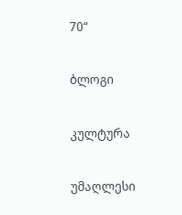70“

ბლოგი

კულტურა

უმაღლესი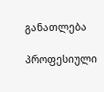განათლება

პროფესიული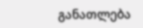განათლება